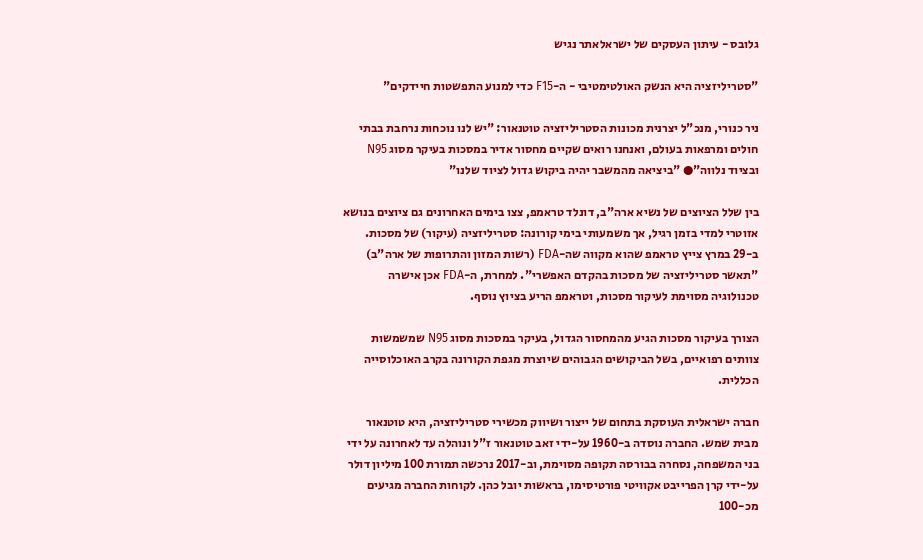גלובס - עיתון העסקים של ישראלאתר נגיש

"סטריליזציה היא הנשק האולטימטיבי - ה-F15 כדי למנוע התפשטות חיידקים"

ניר כנורי, מנכ"ל יצרנית מכונות הסטריליזציה טוטנאור: "יש לנו נוכחות נרחבת בבתי חולים ומרפאות בעולם, ואנחנו רואים שקיים מחסור אדיר במסכות בעיקר מסוג N95 ובציוד נלווה"● "ביציאה מהמשבר יהיה ביקוש גדול לציוד שלנו"

בין שלל הציוצים של נשיא ארה"ב, דונלד טראמפ, צצו בימים האחרונים גם ציוצים בנושא אזוטרי למדי בזמן רגיל, אך משמעותי בימי קורונה: סטריליזציה (עיקור) של מסכות. ב-29 במרץ צייץ טראמפ שהוא מקווה שה-FDA (רשות המזון והתרופות של ארה"ב) "תאשר סטריליזציה של מסכות בהקדם האפשרי". למחרת, ה-FDA אכן אישרה טכנולוגיה מסוימת לעיקור מסכות, וטראמפ הריע בציוץ נוסף.

הצורך בעיקור מסכות הגיע מהמחסור הגדול, בעיקר במסכות מסוג N95 שמשמשות צוותים רפואיים, בשל הביקושים הגבוהים שיוצרת מגפת הקורונה בקרב האוכלוסייה הכללית.

חברה ישראלית העוסקת בתחום של ייצור ושיווק מכשירי סטריליזציה, היא טוטנאור מבית שמש. החברה נוסדה ב-1960 על-ידי זאב טוטנאור ז"ל ונוהלה עד לאחרונה על ידי בני המשפחה, נסחרה בבורסה תקופה מסוימת, וב-2017 נרכשה תמורת 100 מיליון דולר על-ידי קרן הפרייבט אקוויטי פורטיסימו, בראשות יובל כהן. לקוחות החברה מגיעים מכ-100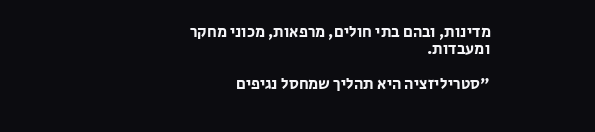מדינות, ובהם בתי חולים, מרפאות, מכוני מחקר ומעבדות.

"סטריליזציה היא תהליך שמחסל נגיפים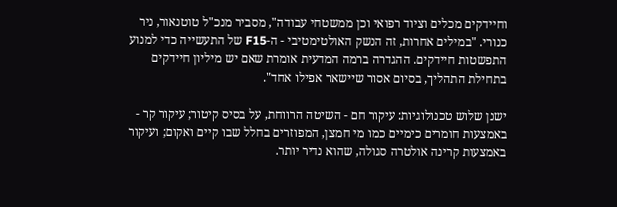וחיידקים מכלים וציוד רפואי וכן ממשטחי עבודה", מסביר מנכ"ל טוטנאור, ניר כנורי. "במילים אחרות, זה הנשק האולטימטיבי - ה-F15 של התעשייה כדי למנוע התפשטות חיידקים. ההגדרה ברמה המדעית אומרת שאם יש מיליון חיידקים בתחילת התהליך, בסיום אסור שיישאר אפילו אחד".

ישנן שלוש טכנולוגיות: עיקור חם - השיטה הרווחת, על בסיס קיטור; עיקור קר - באמצעות חומרים כימיים כמו מי חמצן, המפוזרים בחלל שבו קיים ואקום; ועיקור באמצעות קרינה אולטרה סגולה, שהוא נדיר יותר.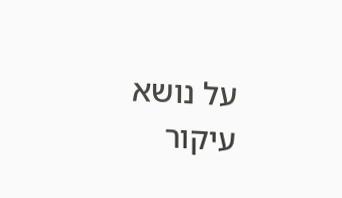על נושא עיקור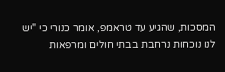המסכות, שהגיע עד טראמפ, אומר כנורי כי "יש לנו נוכחות נרחבת בבתי חולים ומרפאות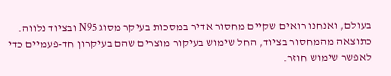בעולם, ואנחנו רואים שקיים מחסור אדיר במסכות בעיקר מסוג N95 ובציוד נלווה. כתוצאה מהמחסור בציוד, החל שימוש בעיקור מוצרים שהם בעיקרון חד-פעמיים כדי לאפשר שימוש חוזר.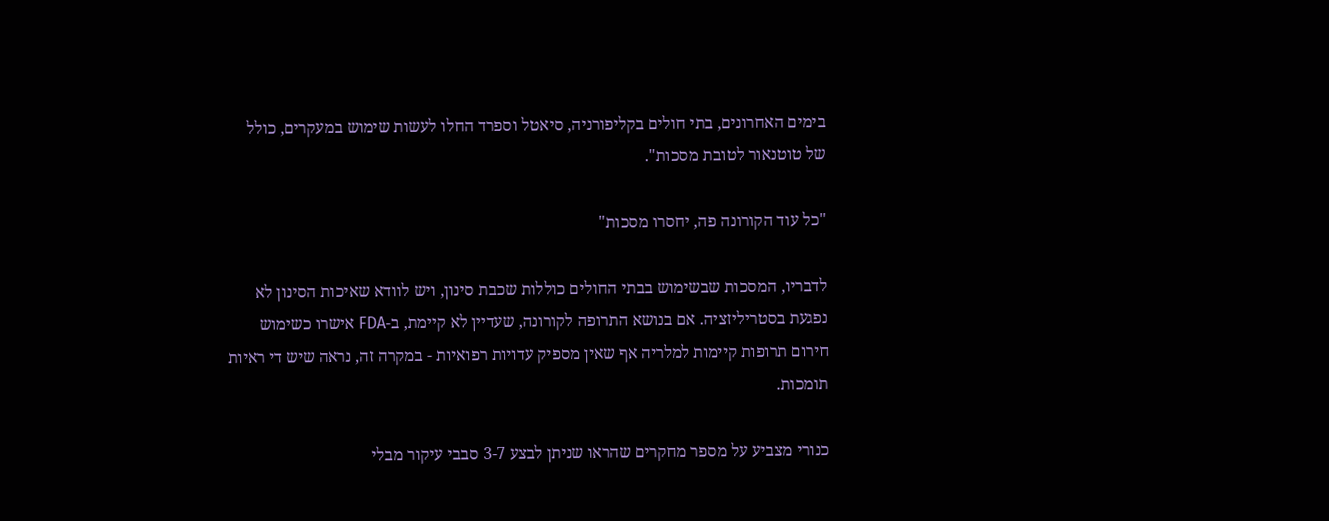בימים האחרונים, בתי חולים בקליפורניה, סיאטל וספרד החלו לעשות שימוש במעקרים, כולל של טוטנאור לטובת מסכות".

"כל עוד הקורונה פה, יחסרו מסכות"

לדבריו, המסכות שבשימוש בבתי החולים כוללות שכבת סינון, ויש לוודא שאיכות הסינון לא נפגעת בסטריליזציה. אם בנושא התרופה לקורונה, שעדיין לא קיימת, ב-FDA אישרו כשימוש חירום תרופות קיימות למלריה אף שאין מספיק עדויות רפואיות - במקרה זה, נראה שיש די ראיות תומכות.

כנורי מצביע על מספר מחקרים שהראו שניתן לבצע 3-7 סבבי עיקור מבלי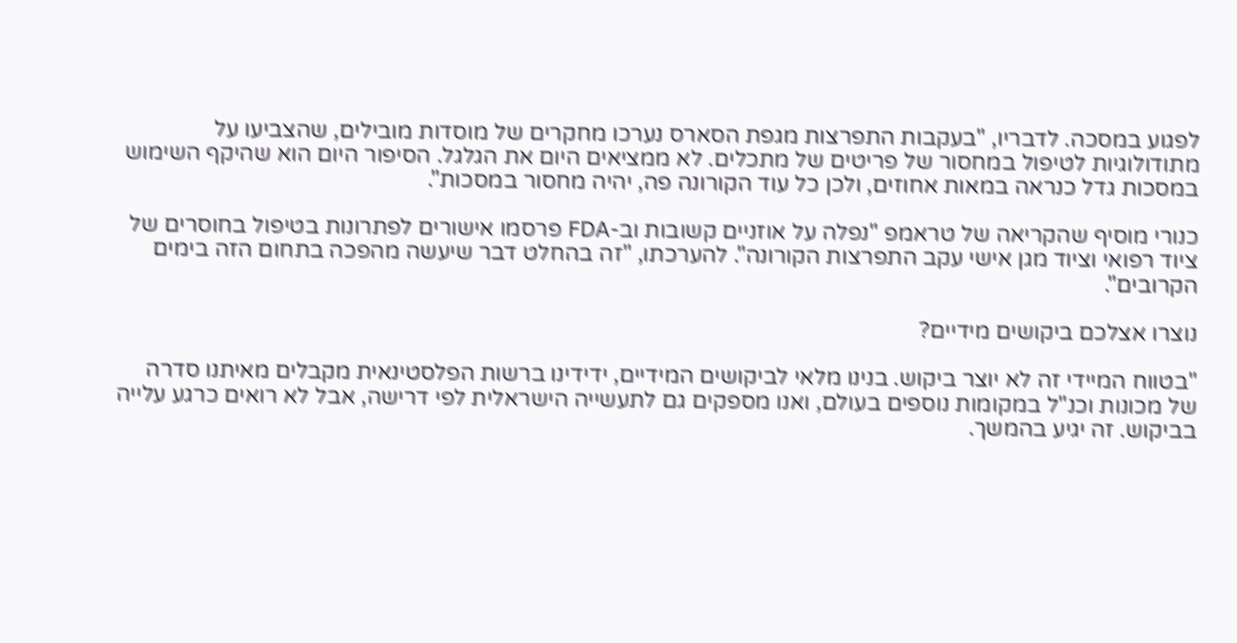לפגוע במסכה. לדבריו, "בעקבות התפרצות מגפת הסארס נערכו מחקרים של מוסדות מובילים, שהצביעו על מתודולוגיות לטיפול במחסור של פריטים של מתכלים. לא ממציאים היום את הגלגל. הסיפור היום הוא שהיקף השימוש במסכות גדל כנראה במאות אחוזים, ולכן כל עוד הקורונה פה, יהיה מחסור במסכות".

כנורי מוסיף שהקריאה של טראמפ "נפלה על אוזניים קשובות וב-FDA פרסמו אישורים לפתרונות בטיפול בחוסרים של ציוד רפואי וציוד מגן אישי עקב התפרצות הקורונה". להערכתו, "זה בהחלט דבר שיעשה מהפכה בתחום הזה בימים הקרובים".

נוצרו אצלכם ביקושים מידיים?

"בטווח המיידי זה לא יוצר ביקוש. בנינו מלאי לביקושים המידיים, ידידינו ברשות הפלסטינאית מקבלים מאיתנו סדרה של מכונות וכנ"ל במקומות נוספים בעולם, ואנו מספקים גם לתעשייה הישראלית לפי דרישה, אבל לא רואים כרגע עלייה בביקוש. זה יגיע בהמשך.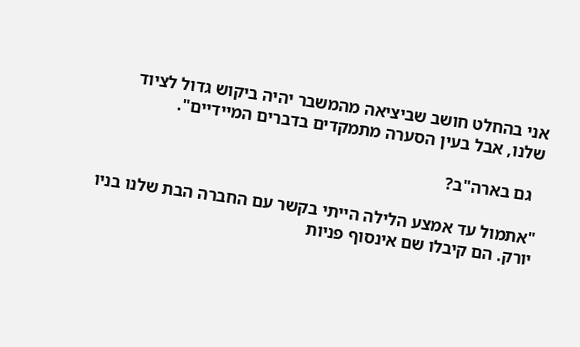אני בהחלט חושב שביציאה מהמשבר יהיה ביקוש גדול לציוד שלנו, אבל בעין הסערה מתמקדים בדברים המיידיים".

  גם בארה"ב?

"אתמול עד אמצע הלילה הייתי בקשר עם החברה הבת שלנו בניו יורק. הם קיבלו שם אינסוף פניות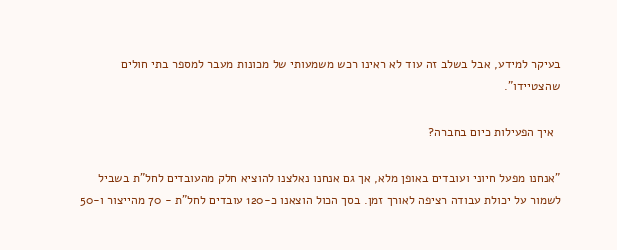בעיקר למידע, אבל בשלב זה עוד לא ראינו רכש משמעותי של מכונות מעבר למספר בתי חולים שהצטיידו".

  איך הפעילות כיום בחברה?

"אנחנו מפעל חיוני ועובדים באופן מלא, אך גם אנחנו נאלצנו להוציא חלק מהעובדים לחל"ת בשביל לשמור על יכולת עבודה רציפה לאורך זמן. בסך הכול הוצאנו כ-120 עובדים לחל"ת - 70 מהייצור ו-50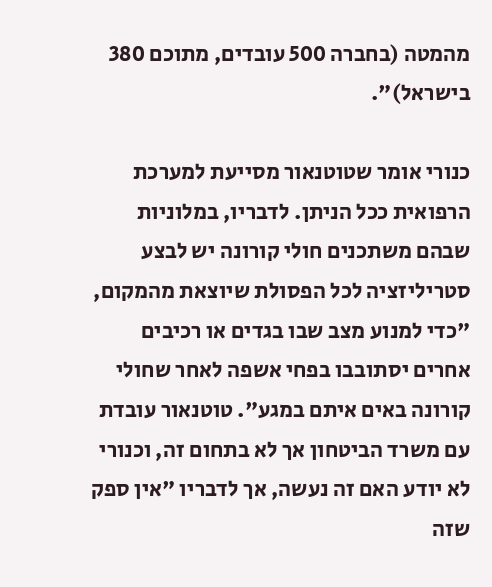מהמטה (בחברה 500 עובדים, מתוכם 380 בישראל)".

כנורי אומר שטוטנאור מסייעת למערכת הרפואית ככל הניתן. לדבריו, במלוניות שבהם משתכנים חולי קורונה יש לבצע סטריליזציה לכל הפסולת שיוצאת מהמקום, "כדי למנוע מצב שבו בגדים או רכיבים אחרים יסתובבו בפחי אשפה לאחר שחולי קורונה באים איתם במגע". טוטנאור עובדת עם משרד הביטחון אך לא בתחום זה, וכנורי לא יודע האם זה נעשה, אך לדבריו "אין ספק שזה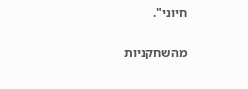חיוני".

מהשחקניות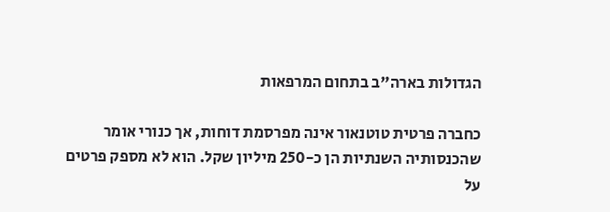הגדולות בארה"ב בתחום המרפאות

כחברה פרטית טוטנאור אינה מפרסמת דוחות, אך כנורי אומר שהכנסותיה השנתיות הן כ-250 מיליון שקל. הוא לא מספק פרטים על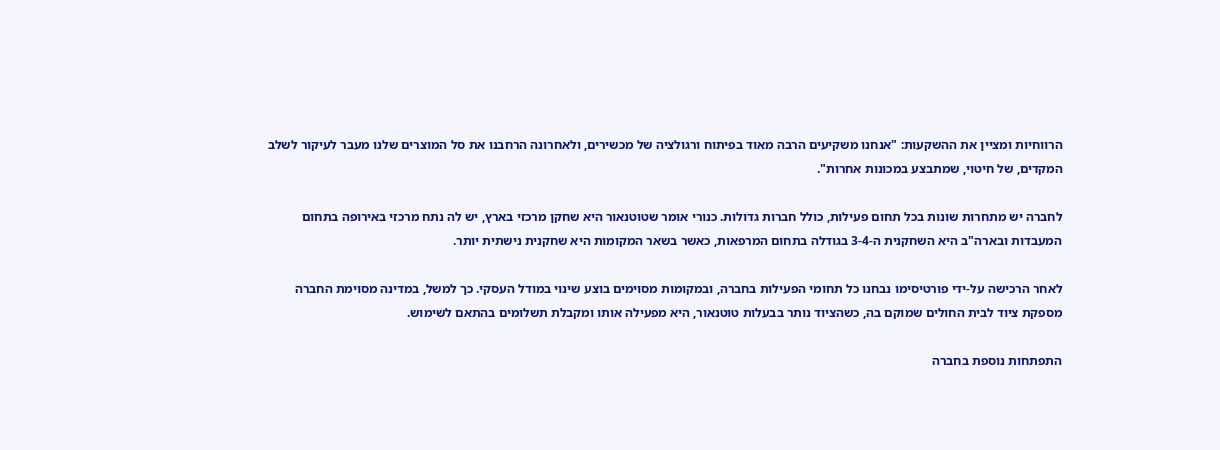הרווחיות ומציין את ההשקעות: "אנחנו משקיעים הרבה מאוד בפיתוח ורגולציה של מכשירים, ולאחרונה הרחבנו את סל המוצרים שלנו מעבר לעיקור לשלב המקדים, של חיטוי, שמתבצע במכונות אחרות".

לחברה יש מתחרות שונות בכל תחום פעילות, כולל חברות גדולות. כנורי אומר שטוטנאור היא שחקן מרכזי בארץ, יש לה נתח מרכזי באירופה בתחום המעבדות ובארה"ב היא השחקנית ה-3-4 בגודלה בתחום המרפאות, כאשר בשאר המקומות היא שחקנית נישתית יותר.

לאחר הרכישה על-ידי פורטיסימו נבחנו כל תחומי הפעילות בחברה, ובמקומות מסוימים בוצע שינוי במודל העסקי. כך למשל, במדינה מסוימת החברה מספקת ציוד לבית החולים שמוקם בה, כשהציוד נותר בבעלות טוטנאור, היא מפעילה אותו ומקבלת תשלומים בהתאם לשימוש.

התפתחות נוספת בחברה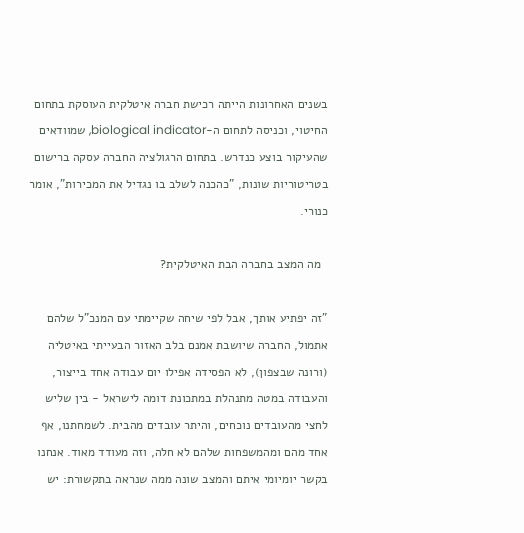בשנים האחרונות הייתה רכישת חברה איטלקית העוסקת בתחום החיטוי, וכניסה לתחום ה-biological indicator, שמוודאים שהעיקור בוצע כנדרש. בתחום הרגולציה החברה עסקה ברישום בטריטוריות שונות, "כהכנה לשלב בו נגדיל את המכירות", אומר כנורי.

  מה המצב בחברה הבת האיטלקית?

"זה יפתיע אותך, אבל לפי שיחה שקיימתי עם המנכ"ל שלהם אתמול, החברה שיושבת אמנם בלב האזור הבעייתי באיטליה (ורונה שבצפון), לא הפסידה אפילו יום עבודה אחד בייצור, והעבודה במטה מתנהלת במתכונת דומה לישראל - בין שליש לחצי מהעובדים נוכחים, והיתר עובדים מהבית. לשמחתנו, אף אחד מהם ומהמשפחות שלהם לא חלה, וזה מעודד מאוד. אנחנו בקשר יומיומי איתם והמצב שונה ממה שנראה בתקשורת: יש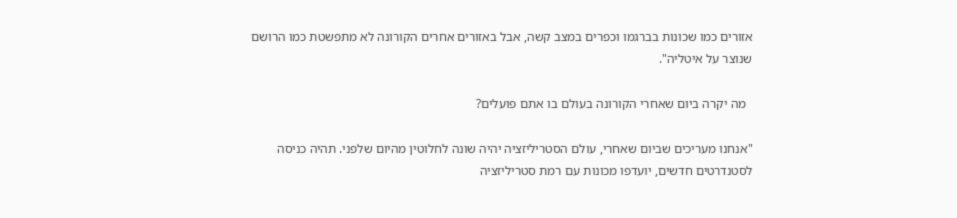אזורים כמו שכונות בברגמו וכפרים במצב קשה, אבל באזורים אחרים הקורונה לא מתפשטת כמו הרושם שנוצר על איטליה".

  מה יקרה ביום שאחרי הקורונה בעולם בו אתם פועלים?

"אנחנו מעריכים שביום שאחרי, עולם הסטריליזציה יהיה שונה לחלוטין מהיום שלפני. תהיה כניסה לסטנדרטים חדשים, יועדפו מכונות עם רמת סטריליזציה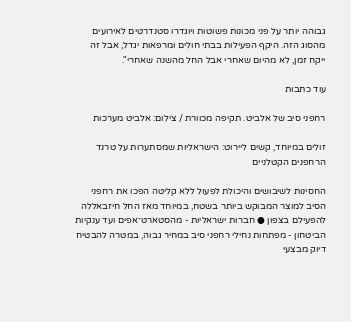גבוהה יותר על פני מכונות פשוטות ויוגדרו סטנדרטים לאירועים מהסוג הזה. היקף הפעילות בבתי חולים ומרפאות יגדל, אבל זה ייקח זמן, לא מהיום שאחרי אבל החל מהשנה שאחרי".

עוד כתבות

רחפני סיב של אלביט. תקיפה מכוורת / צילום: אלביט מערכות

זולים במיוחד, קשים ליירוט: הישראליות שמסתערות על טרנד הרחפנים הקטלניים

החסינות לשיבושים והיכולת לפעול ללא קליטה הפכו את רחפני הסיב למוצר המבוקש ביותר בשטח, במיוחד מאז החל חיזבאללה להפעילם בצפון ● חברות ישראליות - מהסטארט־אפים ועד ענקיות הביטחון - מפתחות נחילי רחפני סיב במחיר גבוה, במטרה להבטיח דיוק מבצעי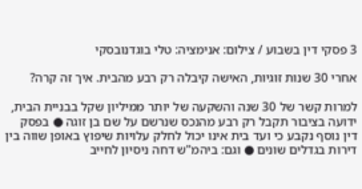3 פסקי דין בשבוע / צילום: אנימציה: טלי בוגדנובסקי

אחרי 30 שנות זוגיות, האישה קיבלה רק רבע מהבית. איך זה קרה?

למרות קשר של 30 שנה והשקעה של יותר ממיליון שקל בבניית הבית, ידועה בציבור תקבל רק רבע מהנכס שנרשם על שם בן זוגה ● בפסק דין נוסף נקבע כי ועד בית אינו יכול לחלק עלויות שיפוץ באופן שווה בין דירות בגדלים שונים ● וגם: ביהמ"ש דחה ניסיון לחייב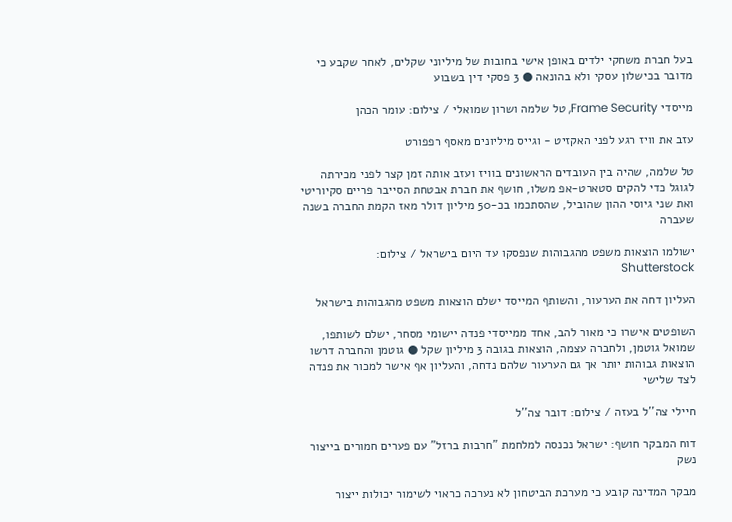בעל חברת משחקי ילדים באופן אישי בחובות של מיליוני שקלים, לאחר שקבע כי מדובר בכישלון עסקי ולא בהונאה ● 3 פסקי דין בשבוע

מייסדי Frame Security, טל שלמה ושרון שמואלי / צילום: עומר הכהן

עזב את וויז רגע לפני האקזיט - וגייס מיליונים מאסף רפפורט

טל שלמה, שהיה בין העובדים הראשונים בוויז ועזב אותה זמן קצר לפני מכירתה לגוגל כדי להקים סטארט-אפ משלו, חושף את חברת אבטחת הסייבר פריים סקיוריטי ואת שני גיוסי ההון שהוביל, שהסתכמו בכ-50 מיליון דולר מאז הקמת החברה בשנה שעברה

ישולמו הוצאות משפט מהגבוהות שנפסקו עד היום בישראל / צילום: Shutterstock

העליון דחה את הערעור, והשותף המייסד ישלם הוצאות משפט מהגבוהות בישראל

השופטים אישרו כי מאור להב, אחד ממייסדי פנדה יישומי מסחר, ישלם לשותפו, שמואל גוטמן, ולחברה עצמה, הוצאות בגובה 3 מיליון שקל ● גוטמן והחברה דרשו הוצאות גבוהות יותר אך גם הערעור שלהם נדחה, והעליון אף אישר למכור את פנדה לצד שלישי

חיילי צה''ל בעזה / צילום: דובר צה''ל

דוח המבקר חושף: ישראל נכנסה למלחמת "חרבות ברזל" עם פערים חמורים בייצור נשק

מבקר המדינה קובע כי מערכת הביטחון לא נערכה כראוי לשימור יכולות ייצור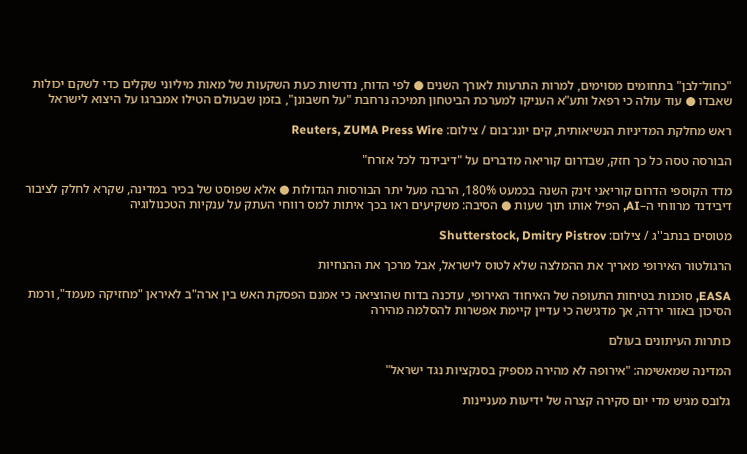"כחול־לבן" בתחומים מסוימים, למרות התרעות לאורך השנים ● לפי הדוח, נדרשות כעת השקעות של מאות מיליוני שקלים כדי לשקם יכולות שאבדו ● עוד עולה כי רפאל ותע"א העניקו למערכת הביטחון תמיכה נרחבת "על חשבונן", בזמן שבעולם הטילו אמברגו על היצוא לישראל

ראש מחלקת המדיניות הנשיאותית, קים יונג־בום / צילום: Reuters, ZUMA Press Wire

הבורסה טסה כל כך חזק, שבדרום קוריאה מדברים על "דיבידנד לכל אזרח"

מדד הקוספי הדרום קוריאני זינק השנה בכמעט 180%, הרבה מעל יתר הבורסות הגדולות ● אלא שפוסט של בכיר במדינה, שקרא לחלק לציבור דיבידנד מרווחי ה–AI, הפיל אותו תוך שעות ● הסיבה: משקיעים ראו בכך איתות למס רווחי העתק על ענקיות הטכנולוגיה

מטוסים בנתב''ג / צילום: Shutterstock, Dmitry Pistrov

הרגולטור האירופי מאריך את ההמלצה שלא לטוס לישראל, אבל מרכך את ההנחיות

EASA, סוכנות בטיחות התעופה של האיחוד האירופי, עדכנה בדוח שהוציאה כי אמנם הפסקת האש בין ארה"ב לאיראן "מחזיקה מעמד", ורמת הסיכון באזור ירדה, אך מדגישה כי עדיין קיימת אפשרות להסלמה מהירה

כותרות העיתונים בעולם

המדינה שמאשימה: "אירופה לא מהירה מספיק בסנקציות נגד ישראל"

גלובס מגיש מדי יום סקירה קצרה של ידיעות מעניינות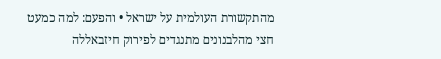מהתקשורת העולמית על ישראל • והפעם: למה כמעט חצי מהלבנונים מתנגדים לפירוק חיזבאללה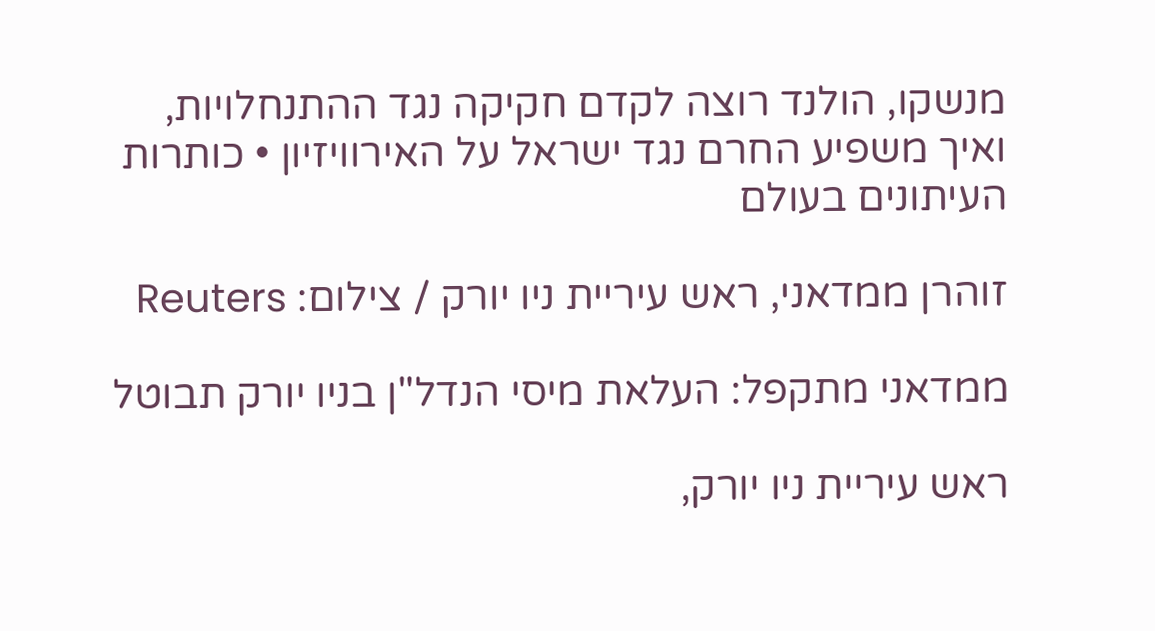מנשקו, הולנד רוצה לקדם חקיקה נגד ההתנחלויות, ואיך משפיע החרם נגד ישראל על האירוויזיון • כותרות העיתונים בעולם

זוהרן ממדאני, ראש עיריית ניו יורק / צילום: Reuters

ממדאני מתקפל: העלאת מיסי הנדל"ן בניו יורק תבוטל

ראש עיריית ניו יורק,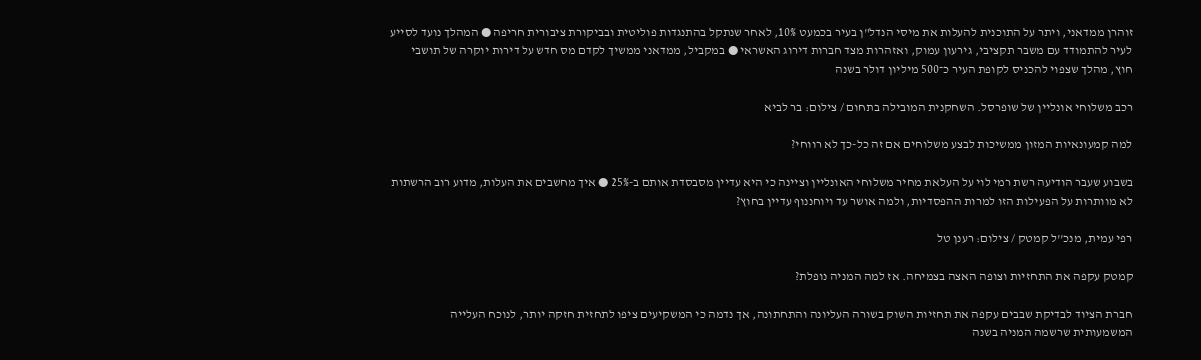זוהרן ממדאני, ויתר על התוכנית להעלות את מיסי הנדל"ן בעיר בכמעט 10%, לאחר שנתקל בהתנגדות פוליטית ובביקורת ציבורית חריפה ● המהלך נועד לסייע לעיר להתמודד עם משבר תקציבי, גירעון עמוק, ואזהרות מצד חברות דירוג האשראי ● במקביל, ממדאני ממשיך לקדם מס חדש על דירות יוקרה של תושבי חוץ, מהלך שצפוי להכניס לקופת העיר כ־500 מיליון דולר בשנה

רכב משלוחי אונליין של שופרסל. השחקנית המובילה בתחום / צילום: בר לביא

למה קמעונאיות המזון ממשיכות לבצע משלוחים אם זה כל-כך לא רווחי?

בשבוע שעבר הודיעה רשת רמי לוי על העלאת מחיר משלוחי האונליין וציינה כי היא עדיין מסבסדת אותם ב-25% ● איך מחשבים את העלות, מדוע רוב הרשתות לא מוותרות על הפעילות הזו למרות ההפסדיות, ולמה אושר עד ויוחננוף עדיין בחוץ?

רפי עמית, מנכ''ל קמטק / צילום: רענן טל

קמטק עקפה את התחזיות וצופה האצה בצמיחה. אז למה המניה נופלת?

חברת הציוד לבדיקת שבבים עקפה את תחזיות השוק בשורה העליונה והתחתונה, אך נדמה כי המשקיעים ציפו לתחזית חזקה יותר, לנוכח העלייה המשמעותית שרשמה המניה בשנה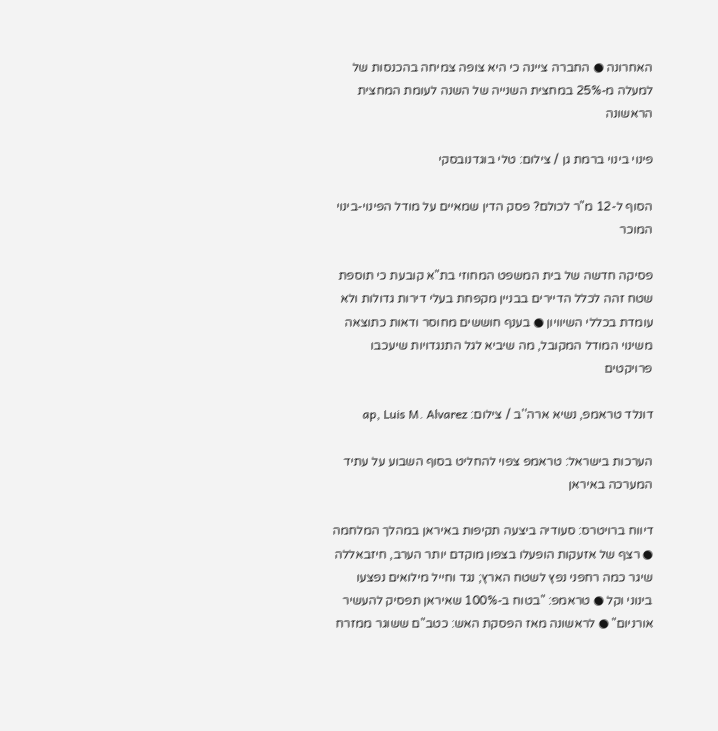האחרונה ● החברה ציינה כי היא צופה צמיחה בהכנסות של למעלה מ-25% במחצית השנייה של השנה לעומת המחצית הראשונה

פינוי בינוי ברמת גן / צילום: טלי בוגדנובסקי

הסוף ל-12 מ"ר לכולם? פסק הדין שמאיים על מודל הפינוי-בינוי המוכר

פסיקה חדשה של בית המשפט המחוזי בת"א קובעת כי תוספת שטח זהה לכלל הדיירים בבניין מקפחת בעלי דירות גדולות ולא עומדת בכללי השיוויון ● בענף חוששים מחוסר ודאות כתוצאה משינוי המודל המקובל, מה שיביא לגל התנגדויות שיעכבו פרויקטים

דונלד טראמפ, נשיא ארה''ב / צילום: ap, Luis M. Alvarez

הערכות בישראל: טראמפ צפוי להחליט בסוף השבוע על עתיד המערכה באיראן

דיווח ברויטרס: סעודיה ביצעה תקיפות באיראן במהלך המלחמה ● רצף של אזעקות הופעלו בצפון מוקדם יותר הערב, חיזבאללה שיגר כמה רחפני נפץ לשטח הארץ; נגד וחייל מילואים נפצעו בינוני וקל ● טראמפ: "בטוח ב-100% שאיראן תפסיק להעשיר אורניום" ● לראשונה מאז הפסקת האש: כטב"ם ששוגר ממזרח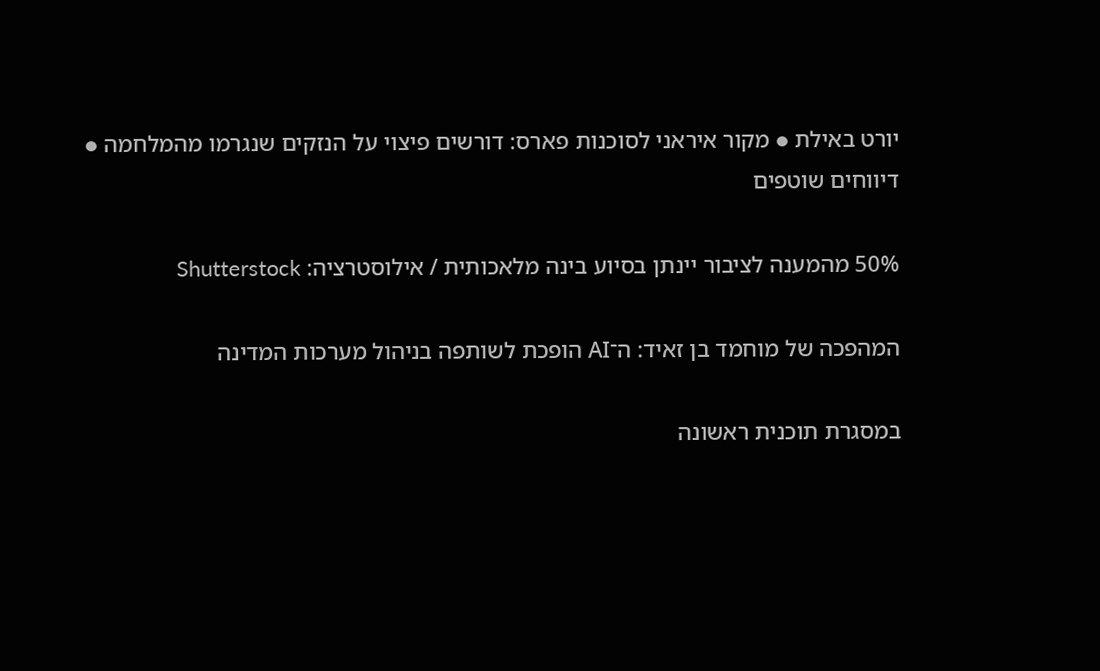יורט באילת ● מקור איראני לסוכנות פארס: דורשים פיצוי על הנזקים שנגרמו מהמלחמה ● דיווחים שוטפים

50% מהמענה לציבור יינתן בסיוע בינה מלאכותית / אילוסטרציה: Shutterstock

המהפכה של מוחמד בן זאיד: ה־AI הופכת לשותפה בניהול מערכות המדינה

במסגרת תוכנית ראשונה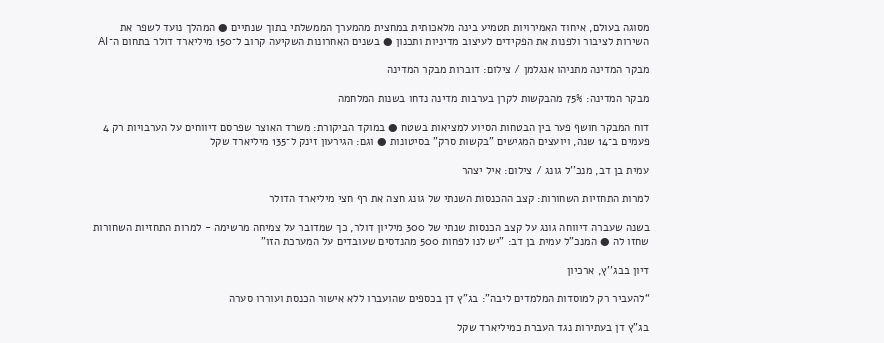מסוגה בעולם, איחוד האמירויות תטמיע בינה מלאכותית במחצית מהמערך הממשלתי בתוך שנתיים ● המהלך נועד לשפר את השירות לציבור ולפנות את הפקידים לעיצוב מדיניות ותכנון ● בשנים האחרונות השקיעה קרוב ל־150 מיליארד דולר בתחום ה־AI

מבקר המדינה מתניהו אנגלמן / צילום: דוברות מבקר המדינה

מבקר המדינה: 75% מהבקשות לקרן בערבות מדינה נדחו בשנות המלחמה

דוח המבקר חושף פער בין הבטחות הסיוע למציאות בשטח ● במוקד הביקורת: משרד האוצר שפרסם דיווחים על הערבויות רק 4 פעמים ב־14 שנה, ויועצים המגישים "בקשות סרק" בסיטונות ● וגם: הגירעון זינק ל־135 מיליארד שקל

עמית בן דב, מנכ''ל גונג / צילום: איל יצהר

למרות התחזיות השחורות: קצב ההכנסות השנתי של גונג חצה את רף חצי מיליארד הדולר

בשנה שעברה דיווחה גונג על קצב הכנסות שנתי של 300 מיליון דולר, כך שמדובר על צמיחה מרשימה - למרות התחזיות השחורות שחזו לה ● המנכ"ל עמית בן דב: "יש לנו לפחות 500 מהנדסים שעובדים על המערכת הזו"

דיון בבג''ץ, ארכיון

“להעביר רק למוסדות המלמדים ליבה”: בג”ץ דן בכספים שהועברו ללא אישור הכנסת ועוררו סערה

בג”ץ דן בעתירות נגד העברת כמיליארד שקל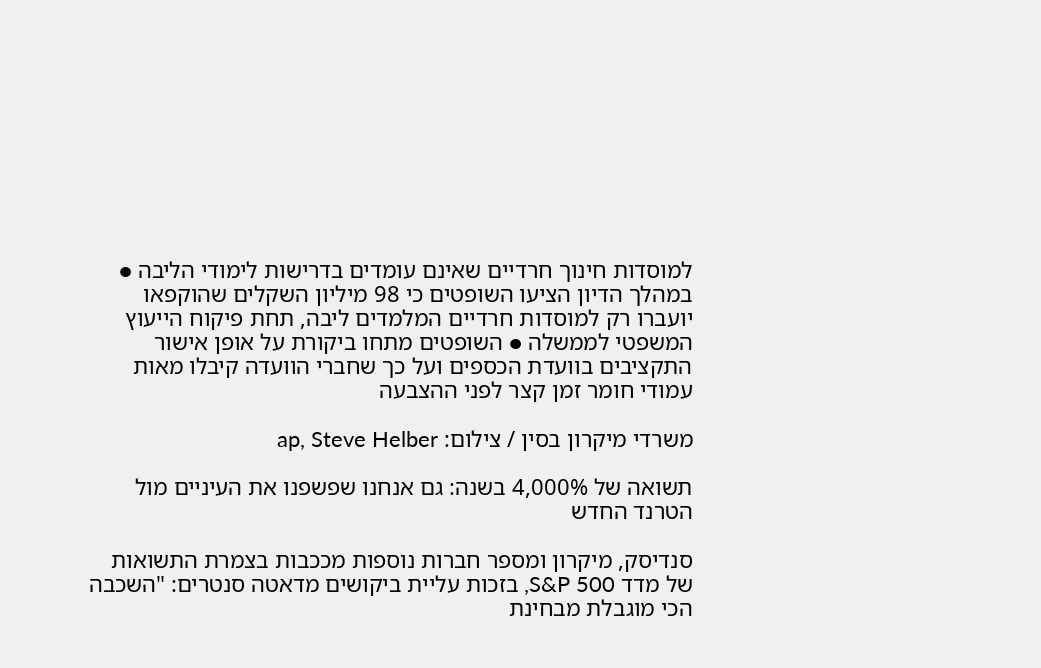למוסדות חינוך חרדיים שאינם עומדים בדרישות לימודי הליבה ● במהלך הדיון הציעו השופטים כי 98 מיליון השקלים שהוקפאו יועברו רק למוסדות חרדיים המלמדים ליבה, תחת פיקוח הייעוץ המשפטי לממשלה ● השופטים מתחו ביקורת על אופן אישור התקציבים בוועדת הכספים ועל כך שחברי הוועדה קיבלו מאות עמודי חומר זמן קצר לפני ההצבעה

משרדי מיקרון בסין / צילום: ap, Steve Helber

תשואה של 4,000% בשנה: גם אנחנו שפשפנו את העיניים מול הטרנד החדש

סנדיסק, מיקרון ומספר חברות נוספות מככבות בצמרת התשואות של מדד S&P 500, בזכות עליית ביקושים מדאטה סנטרים: "השכבה הכי מוגבלת מבחינת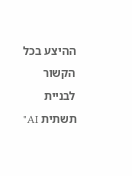ההיצע בכל הקשור לבניית תשתית AI"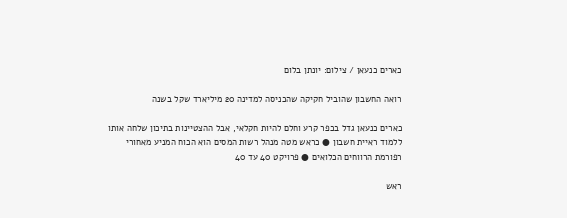כארים כנעאן / צילום: יונתן בלום

רואה החשבון שהוביל חקיקה שהכניסה למדינה 20 מיליארד שקל בשנה

כארים כנעאן גדל בכפר קרע וחלם להיות חקלאי, אבל ההצטיינות בתיכון שלחה אותו ללמוד ראיית חשבון ● כראש מטה מנהל רשות המסים הוא הכוח המניע מאחורי רפורמת הרווחים הכלואים ● פרויקט 40 עד 40

ראש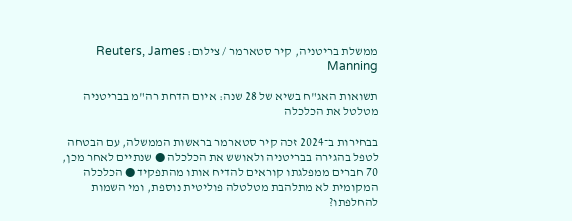ממשלת בריטניה, קיר סטארמר / צילום: Reuters, James Manning

תשואות האג"ח בשיא של 28 שנה: איום הדחת רה"מ בבריטניה מטלטל את הכלכלה

בבחירות ב־2024 זכה קיר סטארמר בראשות הממשלה, עם הבטחה לטפל בהגירה בבריטניה ולאושש את הכלכלה ● שנתיים לאחר מכן, 70 חברים ממפלגתו קוראים להדיח אותו מהתפקיד ● הכלכלה המקומית לא מתלהבת מטלטלה פוליטית נוספת, ומי השמות להחלפתו?